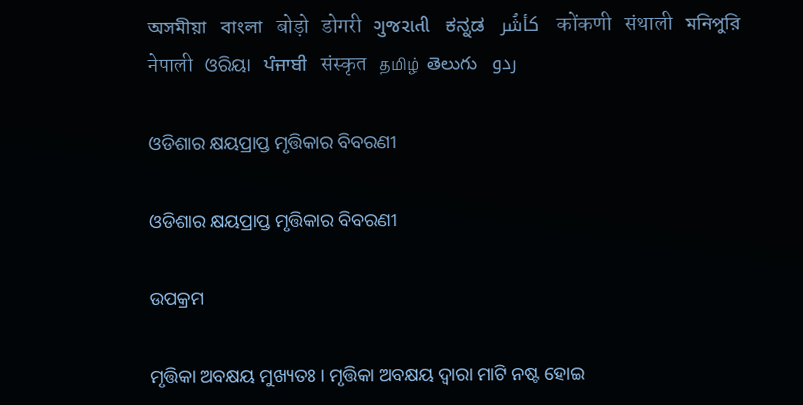অসমীয়া   বাংলা   बोड़ो   डोगरी   ગુજરાતી   ಕನ್ನಡ   كأشُر   कोंकणी   संथाली   মনিপুরি   नेपाली   ଓରିୟା   ਪੰਜਾਬੀ   संस्कृत   தமிழ்  తెలుగు   ردو

ଓଡିଶାର କ୍ଷୟପ୍ରାପ୍ତ ମୃତ୍ତିକାର ବିବରଣୀ

ଓଡିଶାର କ୍ଷୟପ୍ରାପ୍ତ ମୃତ୍ତିକାର ବିବରଣୀ

ଉପକ୍ରମ

ମୃତ୍ତିକା ଅବକ୍ଷୟ ମୁଖ୍ୟତଃ । ମୃତ୍ତିକା ଅବକ୍ଷୟ ଦ୍ଵାରା ମାଟି ନଷ୍ଟ ହୋଇ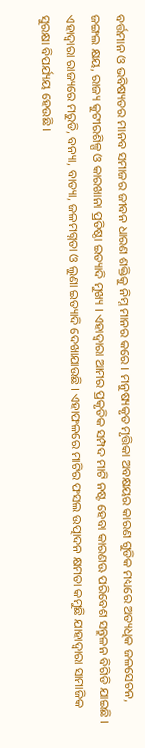ବର୍ତ୍ତମାନ ଓ ଭବିଷ୍ୟତର ମାନବ ସମାଜର ଜୀବନ ଧାରଣ ଶକ୍ତିକୁ ନିମ୍ନ ମାନର କରେ । ମନୁଷ୍ୟକୃତ ମୃତ୍ତିକା ଅବକ୍ଷୟର କାରଣ ଗୁଡିକ ମଧ୍ୟରେ ଅତ୍ୟଧିକ ଜଳସେଚନ, ଜଙ୍ଗଲ କ୍ଷୟ, ରାଜ୍ୟ କୁଟୀରଶିଳ୍ପ ଓ କାରଖାନା ପ୍ରତିଷ୍ଠା ଇତ୍ୟାଦି ମୁଖ୍ୟ । ଏହାଦ୍ଵାରା ଆମର ପ୍ରକୃତିକ ସମ୍ପଦ ମାଟି ନଷ୍ଟ ହେବା କାରଣଊ ପରିବେଶ ସନ୍ତୁଳନ ବିଗିଡି ଯାଇଛି । ଏହାଦ୍ଵାରା ରାଜ୍ୟରେ ମରୁଡି, ବନ୍ୟା, ବାତ୍ୟା, ଜଳମଗ୍ନତା ଓ ଲୁଣା ଇତ୍ୟାଦି ଦେଖାଯାଉଛି । ଏହାଫଳରେ ମାଟିର ଫସଲ ଉତ୍ପାଦନ କ୍ଷମତା କମୁଛି ଯାହାଦ୍ଵାରା ସାମାଜିକ ସୁରକ୍ଷା ବିପର୍ଯ୍ୟୟ ହେଉଛି ।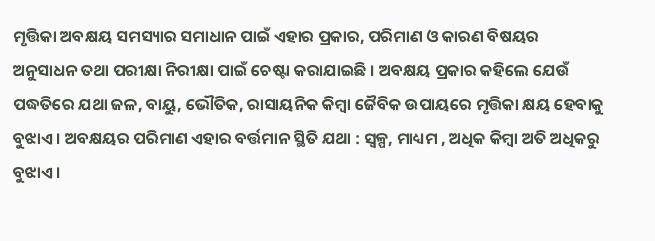ମୃତ୍ତିକା ଅବକ୍ଷୟ ସମସ୍ୟାର ସମାଧାନ ପାଇଁ ଏହାର ପ୍ରକାର, ପରିମାଣ ଓ କାରଣ ବିଷୟର ଅନୁସାଧନ ତଥା ପରୀକ୍ଷା ନିରୀକ୍ଷା ପାଇଁ ଚେଷ୍ଟା କରାଯାଇଛି । ଅବକ୍ଷୟ ପ୍ରକାର କହିଲେ ଯେଉଁ ପଦ୍ଧତିରେ ଯଥା ଜଳ, ବାୟୁ, ଭୌତିକ, ରାସାୟନିକ କିମ୍ବା ଜୈବିକ ଉପାୟରେ ମୃତ୍ତିକା କ୍ଷୟ ହେବାକୁ ବୁଝାଏ । ଅବକ୍ଷୟର ପରିମାଣ ଏହାର ବର୍ତ୍ତମାନ ସ୍ଥିତି ଯଥା : ସ୍ୱଳ୍ପ, ମାଧ୍ୟମ , ଅଧିକ କିମ୍ବା ଅତି ଅଧିକରୁ ବୁଝାଏ ।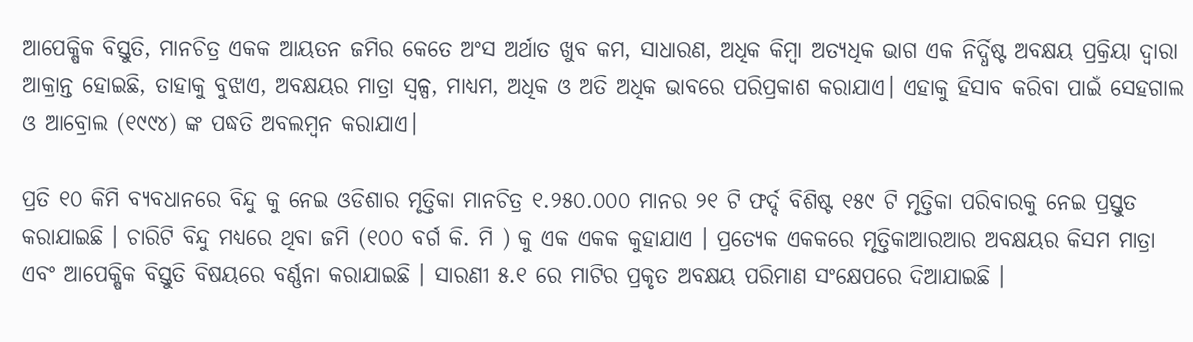ଆପେକ୍ଷିକ ବିସ୍ତୁତି, ମାନଚିତ୍ର ଏକକ ଆୟତନ ଜମିର କେତେ ଅଂସ ଅର୍ଥାତ ଖୁବ କମ, ସାଧାରଣ, ଅଧିକ କିମ୍ବା ଅତ୍ୟଧିକ ଭାଗ ଏକ ନିର୍ଦ୍ଧିଷ୍ଟ ଅବକ୍ଷୟ ପ୍ରକ୍ରିୟା ଦ୍ଵାରା ଆକ୍ରାନ୍ତ ହୋଇଛି, ତାହାକୁ ବୁଝାଏ, ଅବକ୍ଷୟର ମାତ୍ରା ସ୍ୱଳ୍ପ, ମାଧ୍ୟମ, ଅଧିକ ଓ ଅତି ଅଧିକ ଭାବରେ ପରିପ୍ରକାଶ କରାଯାଏ। ଏହାକୁ ହିସାବ କରିବା ପାଇଁ ସେହଗାଲ ଓ ଆବ୍ରୋଲ (୧୯୯୪) ଙ୍କ ପଦ୍ଧତି ଅବଲମ୍ବନ କରାଯାଏ।

ପ୍ରତି ୧୦ କିମି ବ୍ୟବଧାନରେ ବିନ୍ଦୁ କୁ ନେଇ ଓଡିଶାର ମୃତ୍ତିକା ମାନଚିତ୍ର ୧.୨୫୦.୦୦୦ ମାନର ୨୧ ଟି ଫର୍ଦ୍ଦ ବିଶିଷ୍ଟ ୧୫୯ ଟି ମୃତ୍ତିକା ପରିବାରକୁ ନେଇ ପ୍ରସ୍ତୁତ କରାଯାଇଛି । ଚାରିଟି ବିନ୍ଦୁ ମଧ୍ୟରେ ଥିବା ଜମି (୧୦୦ ବର୍ଗ କି. ମି ) କୁ ଏକ ଏକକ କୁହାଯାଏ । ପ୍ରତ୍ୟେକ ଏକକରେ ମୃତ୍ତିକାଆରଆର ଅବକ୍ଷୟର କିସମ ମାତ୍ରା ଏବଂ ଆପେକ୍ଷିକ ବିସ୍ତୁତି ବିଷୟରେ ବର୍ଣ୍ଣନା କରାଯାଇଛି । ସାରଣୀ ୫.୧ ରେ ମାଟିର ପ୍ରକୃତ ଅବକ୍ଷୟ ପରିମାଣ ସଂକ୍ଷେପରେ ଦିଆଯାଇଛି ।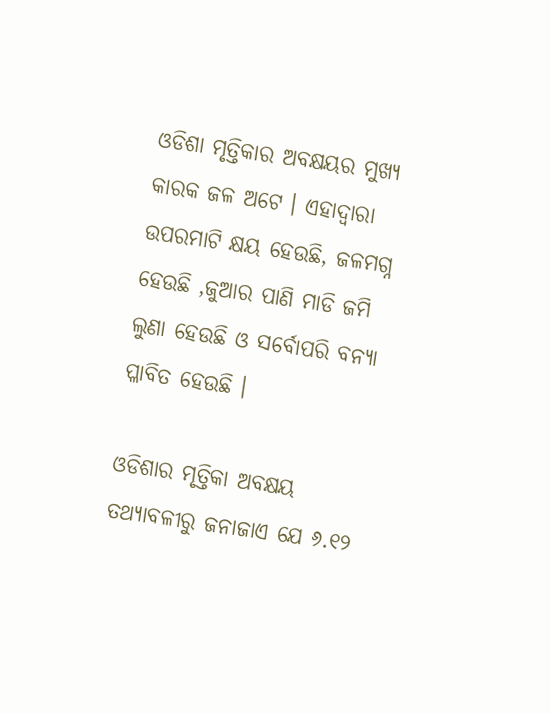ଓଡିଶା ମୃତ୍ତିକାର ଅବକ୍ଷୟର ମୁଖ୍ୟ କାରକ ଜଳ ଅଟେ । ଏହାଦ୍ଵାରା ଉପରମାଟି କ୍ଷୟ ହେଉଛି, ଜଳମଗ୍ନ ହେଉଛି ,ଜୁଆର ପାଣି ମାଡି ଜମି ଲୁଣା ହେଉଛି ଓ ସର୍ବୋପରି ବନ୍ୟା ପ୍ଳାବିତ ହେଉଛି ।

ଓଡିଶାର ମୃତ୍ତିକା ଅବକ୍ଷୟ ତଥ୍ୟାବଳୀରୁ ଜନାଜାଏ ଯେ ୬.୧୨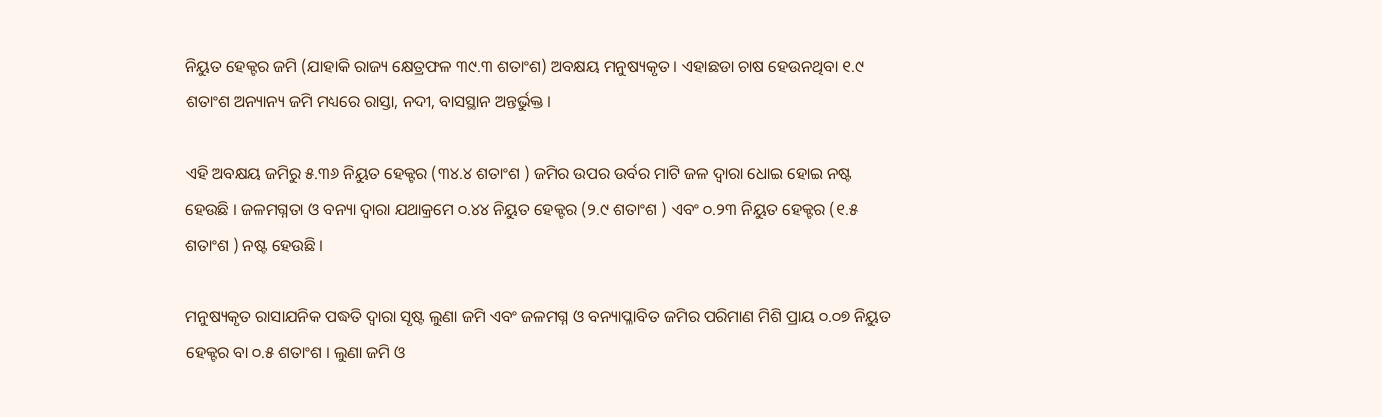ନିୟୁତ ହେକ୍ଟର ଜମି (ଯାହାକି ରାଜ୍ୟ କ୍ଷେତ୍ରଫଳ ୩୯.୩ ଶତାଂଶ) ଅବକ୍ଷୟ ମନୁଷ୍ୟକୃତ । ଏହାଛଡା ଚାଷ ହେଉନଥିବା ୧.୯ ଶତାଂଶ ଅନ୍ୟାନ୍ୟ ଜମି ମଧ୍ୟରେ ରାସ୍ତା, ନଦୀ, ବାସସ୍ଥାନ ଅନ୍ତର୍ଭୁକ୍ତ ।

ଏହି ଅବକ୍ଷୟ ଜମିରୁ ୫.୩୬ ନିୟୁତ ହେକ୍ଟର (୩୪.୪ ଶତାଂଶ ) ଜମିର ଉପର ଉର୍ବର ମାଟି ଜଳ ଦ୍ଵାରା ଧୋଇ ହୋଇ ନଷ୍ଟ ହେଉଛି । ଜଳମଗ୍ନତା ଓ ବନ୍ୟା ଦ୍ଵାରା ଯଥାକ୍ରମେ ୦.୪୪ ନିୟୁତ ହେକ୍ଟର (୨.୯ ଶତାଂଶ ) ଏବଂ ୦.୨୩ ନିୟୁତ ହେକ୍ଟର (୧.୫ ଶତାଂଶ ) ନଷ୍ଟ ହେଉଛି ।

ମନୁଷ୍ୟକୃତ ରାସାଯନିକ ପଦ୍ଧତି ଦ୍ଵାରା ସୃଷ୍ଟ ଲୁଣା ଜମି ଏବଂ ଜଳମଗ୍ନ ଓ ବନ୍ୟାପ୍ଳାବିତ ଜମିର ପରିମାଣ ମିଶି ପ୍ରାୟ ୦.୦୭ ନିୟୁତ ହେକ୍ଟର ବା ୦.୫ ଶତାଂଶ । ଲୁଣା ଜମି ଓ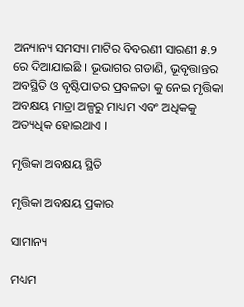ଅନ୍ୟାନ୍ୟ ସମସ୍ୟା ମାଟିର ବିବରଣୀ ସାରଣୀ ୫.୨ ରେ ଦିଆଯାଇଛି । ଭୂଭାଗର ଗଡାଣି, ଭୂବୃତ୍ତାନ୍ତର ଅବସ୍ଥିତି ଓ ବୃଷ୍ଟିପାତର ପ୍ରବଳତା କୁ ନେଇ ମୃତ୍ତିକା ଅବକ୍ଷୟ ମାତ୍ରା ଅଳ୍ପରୁ ମାଧ୍ୟମ ଏବଂ ଅଧିକକୁ ଅତ୍ୟଧିକ ହୋଇଥାଏ ।

ମୃତ୍ତିକା ଅବକ୍ଷୟ ସ୍ଥିତି

ମୃତ୍ତିକା ଅବକ୍ଷୟ ପ୍ରକାର

ସାମାନ୍ୟ

ମଧ୍ୟମ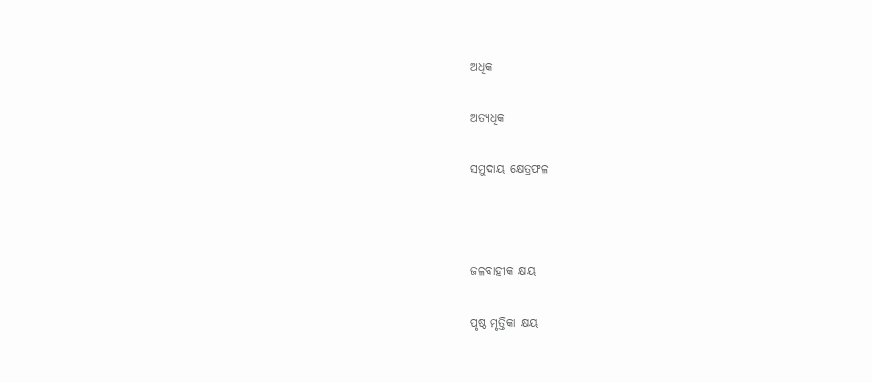ଅଧିକ

ଅତ୍ୟଧିକ

ସମୁଦାୟ କ୍ଷେତ୍ରଫଳ



ଜଳବାହୀକ କ୍ଷୟ

ପୃଷ୍ଠ ମୃତ୍ତିକା କ୍ଷୟ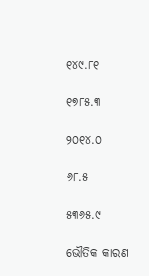୧୪୯.୮୧

୧୭୮୫.୩

୨୦୧୪.୦

୬୮.୫

୫୩୬୫.୯

ଭୌତିକ କାରଣ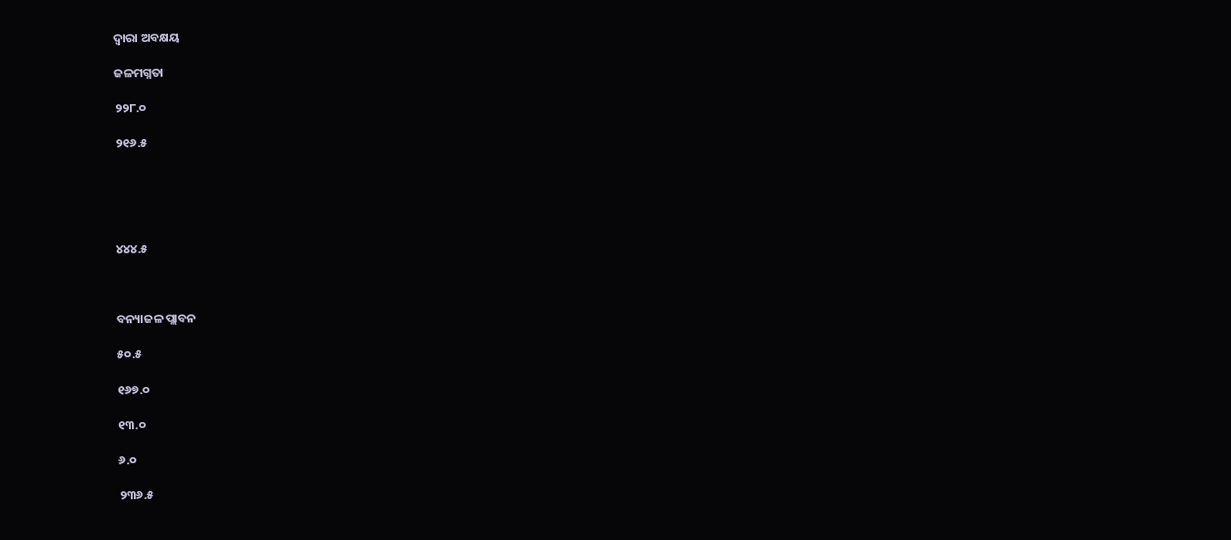ଦ୍ଵାରା ଅବକ୍ଷୟ

ଜଳମଗ୍ନତା

୨୨୮.୦

୨୧୬.୫





୪୪୪.୫



ବନ୍ୟାଜଳ ପ୍ଲାବନ

୫୦.୫

୧୬୭.୦

୧୩.୦

୬.୦

୨୩୬.୫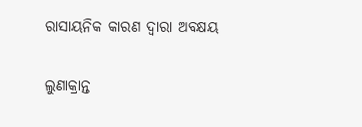ରାସାୟନିକ କାରଣ ଦ୍ଵାରା ଅବକ୍ଷୟ

ଲୁଣାକ୍ରାନ୍ତ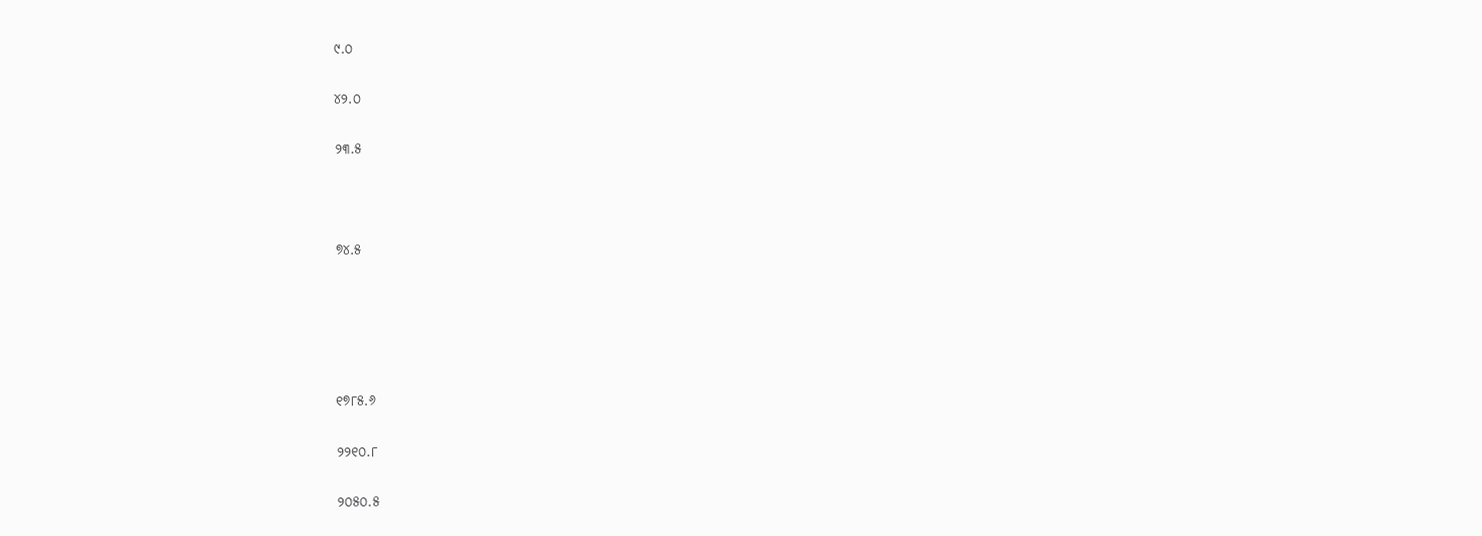୯.୦

୪୨.୦

୨୩.୫



୭୪.୫





୧୭୮୫.୬

୨୨୧୦.୮

୨୦୫୦.୫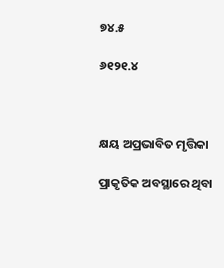୭୪.୫

୬୧୨୧.୪



କ୍ଷୟ ଅପ୍ରଭାବିତ ମୃତ୍ତିକା

ପ୍ରାକୃତିକ ଅବସ୍ଥାରେ ଥିବା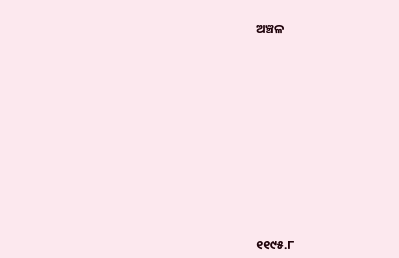ଅଞ୍ଚଳ











୧୧୯୫.୮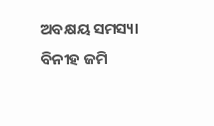ଅବକ୍ଷୟ ସମସ୍ୟା ବିନୀହ ଜମି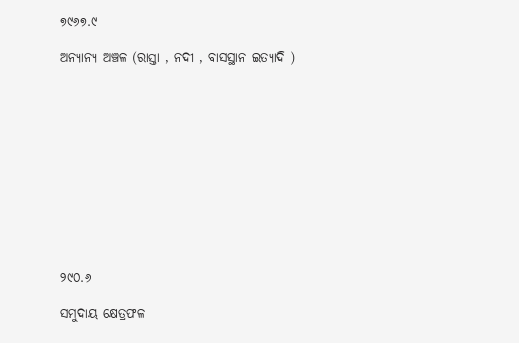୭୯୬୭.୯

ଅନ୍ୟାନ୍ୟ ଅଞ୍ଚଳ (ରାସ୍ତା , ନଦୀ , ବାସସ୍ଥାନ ଇତ୍ୟାଦି )











୨୯୦.୬

ସମୁଦାୟ କ୍ଷେତ୍ରଫଳ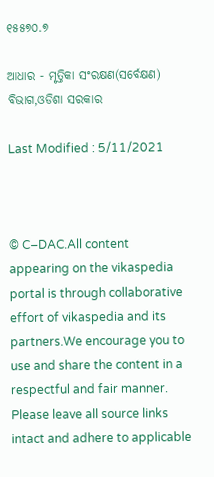୧୫୫୭୦.୭

ଆଧାର - ମୃତ୍ତିକା ସଂରକ୍ଷଣ(ସର୍ବେକ୍ଷଣ) ବିଭାଗ,ଓଡିଶା ସରକାର

Last Modified : 5/11/2021



© C–DAC.All content appearing on the vikaspedia portal is through collaborative effort of vikaspedia and its partners.We encourage you to use and share the content in a respectful and fair manner. Please leave all source links intact and adhere to applicable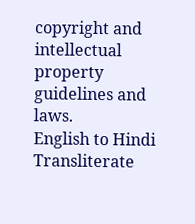copyright and intellectual property guidelines and laws.
English to Hindi Transliterate